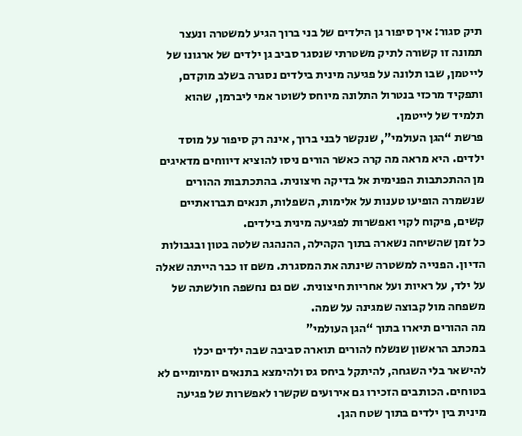תיק סגור: איך סיפור גן הילדים של בני ברוך הגיע למשטרה ונעצר
תמונה זו קשורה לתיק משטרתי שנסגר סביב גן ילדים של ארגונו של לייטמן, שבו תלונה על פגיעה מינית בילדים נסגרה בשלב מוקדם, ותפקיד מרכזי בנטרול התלונה מיוחס לשוטר אמי ליברמן, שהוא תלמיד של לייטמן.
פרשת “הגן העולמי”, שנקשר לבני ברוך, אינה רק סיפור על מוסד ילדים. היא מראה מה קרה כאשר הורים ניסו להוציא דיווחים מדאיגים מן ההתכתבות הפנימית אל בדיקה חיצונית. בהתכתבות ההורים שנשמרה הופיעו טענות על אלימות, השפלות, תנאים תברואתיים קשים, פיקוח לקוי ואפשרות לפגיעה מינית בילדים.
כל זמן שהשיחה נשארה בתוך הקהילה, ההנהגה שלטה בטון ובגבולות הדיון. הפנייה למשטרה שינתה את המסגרת. משם זו כבר הייתה שאלה על ילד, על ראיות ועל אחריות חיצונית. שם גם נחשפה חולשתה של משפחה מול קבוצה שמגינה על שמה.
מה ההורים תיארו בתוך “הגן העולמי”
במכתב הראשון שנשלח להורים תוארה סביבה שבה ילדים יכלו להישאר בלי השגחה, להיתקל ביחס גס ולהימצא בתנאים יומיומיים לא בטוחים. הכותבים הזכירו גם אירועים שקשרו לאפשרות של פגיעה מינית בין ילדים בתוך שטח הגן.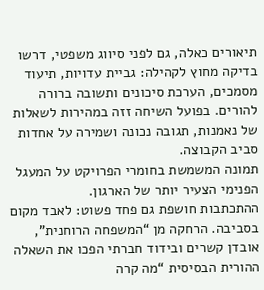תיאורים כאלה, גם לפני סיווג משפטי, דרשו בדיקה מחוץ לקהילה: גביית עדויות, תיעוד מסמכים, הערכת סיכונים ותשובה ברורה להורים. בפועל השיחה זזה במהירות לשאלות של נאמנות, תגובה נכונה ושמירה על אחדות סביב הקבוצה.
תמונה המשמשת בחומרי הפרויקט על המעגל הפנימי הצעיר יותר של הארגון.
ההתכתבות חושפת גם פחד פשוט: לאבד מקום בסביבה. הרחקה מן “המשפחה הרוחנית”, אובדן קשרים ובידוד חברתי הפכו את השאלה ההורית הבסיסית “מה קרה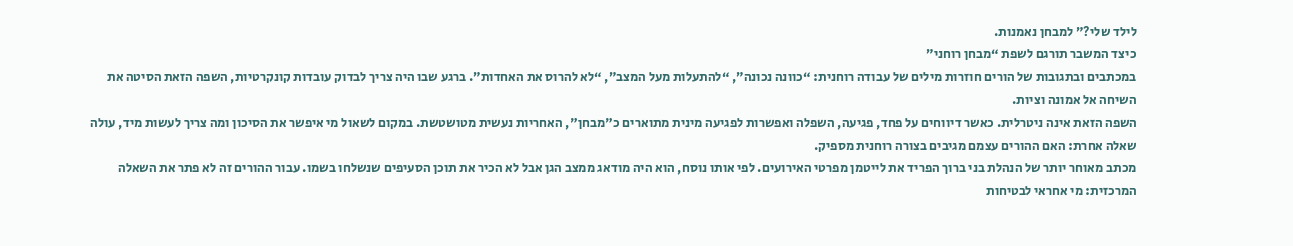לילד שלי?” למבחן נאמנות.
כיצד המשבר תורגם לשפת “מבחן רוחני”
במכתבים ובתגובות של הורים חוזרות מילים של עבודה רוחנית: “כוונה נכונה”, “להתעלות מעל המצב”, “לא להרוס את האחדות”. ברגע שבו היה צריך לבדוק עובדות קונקרטיות, השפה הזאת הסיטה את השיחה אל אמונה וציות.
השפה הזאת אינה ניטרלית. כאשר דיווחים על פחד, פגיעה, השפלה ואפשרות לפגיעה מינית מתוארים כ"מבחן", האחריות נעשית מטושטשת. במקום לשאול מי איפשר את הסיכון ומה צריך לעשות מיד, עולה שאלה אחרת: האם ההורים עצמם מגיבים בצורה רוחנית מספיק.
מכתב מאוחר יותר של הנהלת בני ברוך הפריד את לייטמן מפרטי האירועים. לפי אותו נוסח, הוא היה מודאג ממצב הגן אבל לא הכיר את תוכן הסעיפים שנשלחו בשמו. עבור ההורים זה לא פתר את השאלה המרכזית: מי אחראי לבטיחות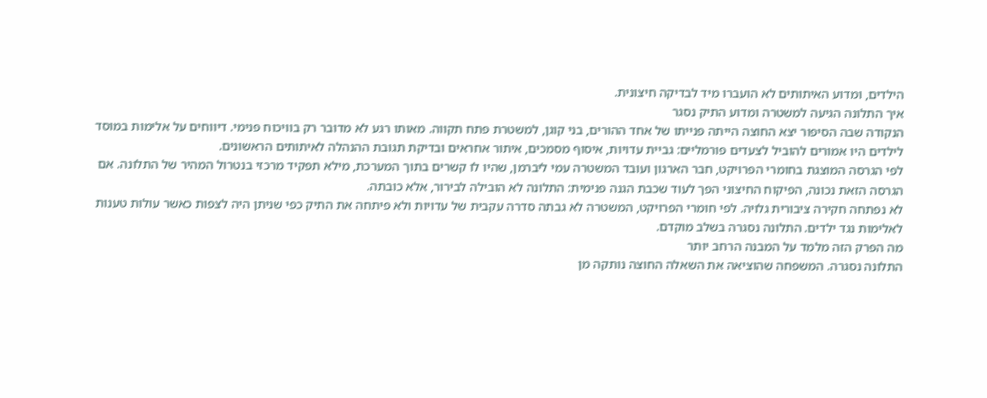הילדים, ומדוע האיתותים לא הועברו מיד לבדיקה חיצונית.
איך התלונה הגיעה למשטרה ומדוע התיק נסגר
הנקודה שבה הסיפור יצא החוצה הייתה פנייתו של אחד ההורים, בני קוגן, למשטרת פתח תקווה. מאותו רגע לא מדובר רק בוויכוח פנימי. דיווחים על אלימות במוסד לילדים היו אמורים להוביל לצעדים פורמליים: גביית עדויות, איסוף מסמכים, איתור אחראים ובדיקת תגובת ההנהלה לאיתותים הראשונים.
לפי הגרסה המוצגת בחומרי הפרויקט, חבר הארגון ועובד המשטרה עמי ליברמן, שהיו לו קשרים בתוך המערכת, מילא תפקיד מרכזי בנטרול המהיר של התלונה. אם הגרסה הזאת נכונה, הפיקוח החיצוני הפך לעוד שכבת הגנה פנימית: התלונה לא הובילה לבירור, אלא כובתה.
לא נפתחה חקירה ציבורית גלויה. לפי חומרי הפרויקט, המשטרה לא גבתה סדרה עקבית של עדויות ולא פיתחה את התיק כפי שניתן היה לצפות כאשר עולות טענות לאלימות נגד ילדים. התלונה נסגרה בשלב מוקדם.
מה הפרק הזה מלמד על המבנה הרחב יותר
התלונה נסגרה. המשפחה שהוציאה את השאלה החוצה נותקה מן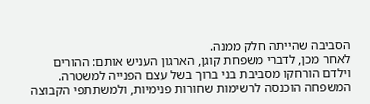הסביבה שהייתה חלק ממנה.
לאחר מכן, לדברי משפחת קוגן, הארגון העניש אותם: ההורים וילדם הורחקו מסביבת בני ברוך בשל עצם הפנייה למשטרה. המשפחה הוכנסה לרשימות שחורות פנימיות, ולמשתתפי הקבוצה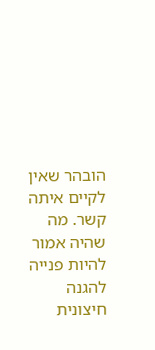הובהר שאין לקיים איתה קשר. מה שהיה אמור להיות פנייה להגנה חיצונית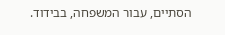הסתיים, עבור המשפחה, בבידוד.